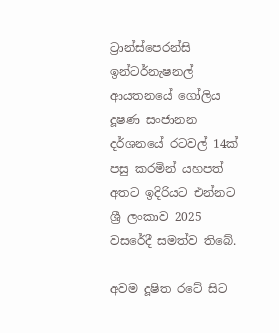ට්‍රාන්ස්පෙරන්සි ඉන්ටර්නැෂනල් ආයතනයේ ගෝලිය දූෂණ සංජානන දර්ශනයේ රටවල් 14ක් පසු කරමින් යහපත් අතට ඉදිරියට එන්නට ශ්‍රී ලංකාව 2025 වසරේදී සමත්ව තිබේ.

අවම දූෂිත රටේ සිට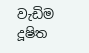වැඩිම දූෂිත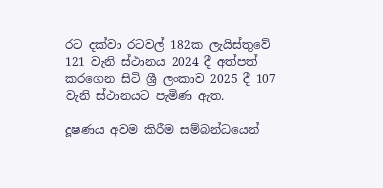රට දක්වා රටවල් 182ක ලැයිස්තුවේ 121 වැනි ස්ථානය 2024 දී අත්පත් කරගෙන සිටි ශ්‍රී ලංකාව 2025 දී 107 වැනි ස්ථානයට පැමිණ ඇත.

දූෂණය අවම කිරීම සම්බන්ධයෙන්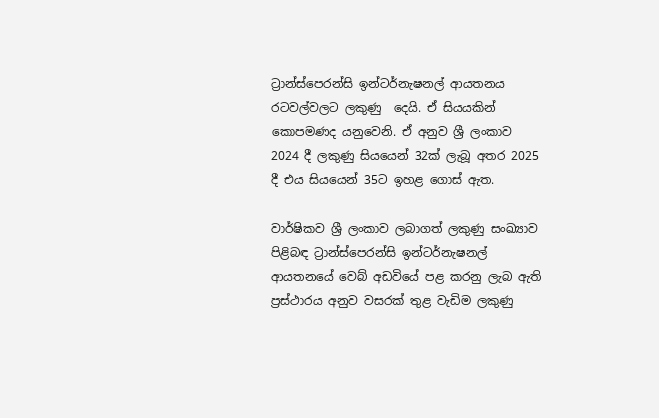ට්‍රාන්ස්පෙරන්සි ඉන්ටර්නැෂනල් ආයතනය රටවල්වලට ලකුණු  දෙයි. ඒ සියයකින් කොපමණද යනුවෙනි. ඒ අනුව ශ්‍රී ලංකාව 2024 දී ලකුණු සියයෙන් 32ක් ලැබූ අතර 2025 දී එය සියයෙන් 35ට ඉහළ ගොස් ඇත.

වාර්ෂිකව ශ්‍රී ලංකාව ලබාගත් ලකුණු සංඛ්‍යාව පිළිබඳ ට්‍රාන්ස්පෙරන්සි ඉන්ටර්නැෂනල් ආයතනයේ වෙබ් අඩවියේ පළ කරනු ලැබ ඇති ප්‍රස්ථාරය අනුව වසරක් තුළ වැඩිම ලකුණු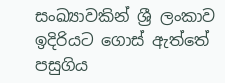සංඛ්‍යාවකින් ශ්‍රී ලංකාව ඉදිරියට ගොස් ඇත්තේ පසුගිය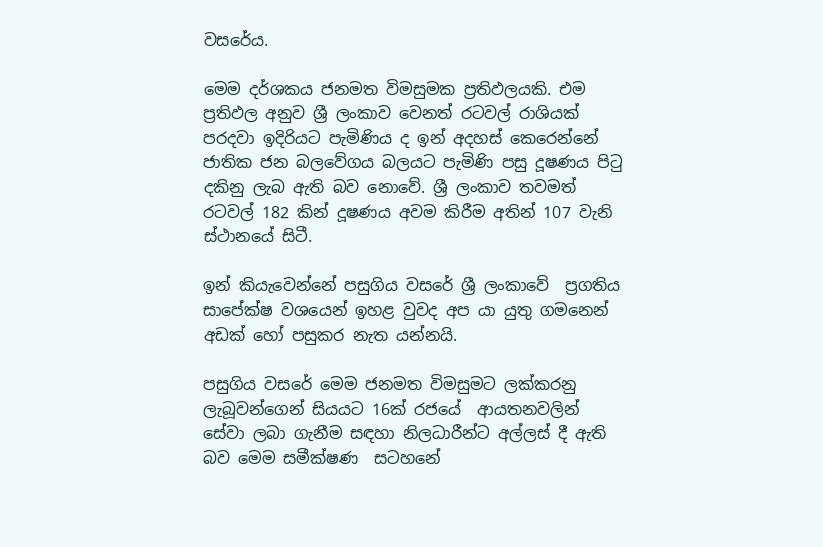වසරේය.

මෙම දර්ශකය ජනමත විමසුමක ප්‍රතිඵලයකි. එම ප්‍රතිඵල අනුව ශ්‍රී ලංකාව වෙනත් රටවල් රාශියක් පරදවා ඉදිරියට පැමිණිය ද ඉන් අදහස් කෙරෙන්නේ ජාතික ජන බලවේගය බලයට පැමිණි පසු දූෂණය පිටු දකිනු ලැබ ඇති බව නොවේ. ශ්‍රී ලංකාව තවමත් රටවල් 182 කින් දූෂණය අවම කිරීම අතින් 107 වැනි ස්ථානයේ සිටී.

ඉන් කියැවෙන්නේ පසුගිය වසරේ ශ්‍රී ලංකාවේ  ප්‍රගතිය සාපේක්ෂ වශයෙන් ඉහළ වුවද අප යා යුතු ගමනෙන් අඩක් හෝ පසුකර නැත යන්නයි.

පසුගිය වසරේ මෙම ජනමත විමසුමට ලක්කරනු ලැබූවන්ගෙන් සියයට 16ක් රජයේ  ආයතනවලින් සේවා ලබා ගැනීම සඳහා නිලධාරීන්ට අල්ලස් දී ඇති බව මෙම සමීක්ෂණ  සටහනේ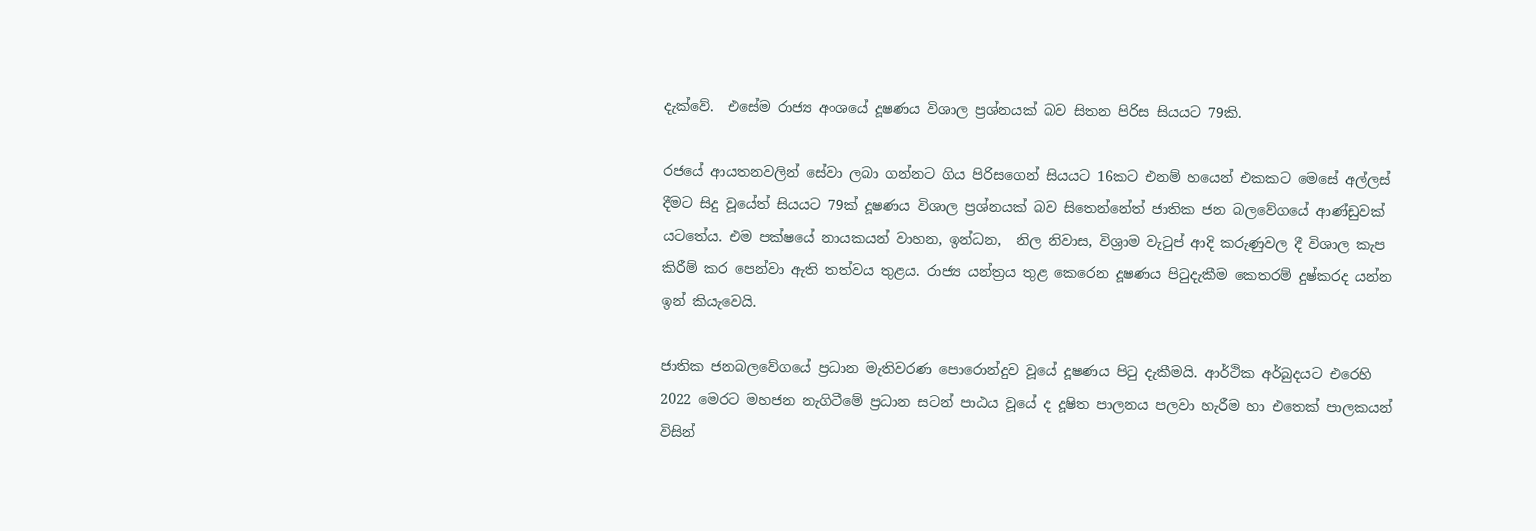දැක්වේ.  එසේම රාජ්‍ය අංශයේ දූෂණය විශාල ප්‍රශ්නයක් බව සිතන පිරිස සියයට 79කි.

රජයේ ආයතනවලින් සේවා ලබා ගන්නට ගිය පිරිසගෙන් සියයට 16කට එනම් හයෙන් එකකට මෙසේ අල්ලස් දීමට සිදු වූයේත් සියයට 79ක් දූෂණය විශාල ප්‍රශ්නයක් බව සිතෙන්නේත් ජාතික ජන බලවේගයේ ආණ්ඩුවක් යටතේය. එම පක්ෂයේ නායකයන් වාහන, ඉන්ධන,  නිල නිවාස, විශ්‍රාම වැටුප් ආදි කරුණුවල දී විශාල කැප කිරීම් කර පෙන්වා ඇති තත්වය තුළය. රාජ්‍ය යන්ත්‍රය තුළ කෙරෙන දූෂණය පිටුදැකීම කෙතරම් දුෂ්කරද යන්න ඉන් කියැවෙයි.

ජාතික ජනබලවේගයේ ප්‍රධාන මැතිවරණ පොරොන්දුව වූයේ දූෂණය පිටු දැකීමයි. ආර්ථික අර්බුදයට එරෙහි 2022 මෙරට මහජන නැගිටීමේ ප්‍රධාන සටන් පාඨය වූයේ ද දූෂිත පාලනය පලවා හැරීම හා එතෙක් පාලකයන් විසින්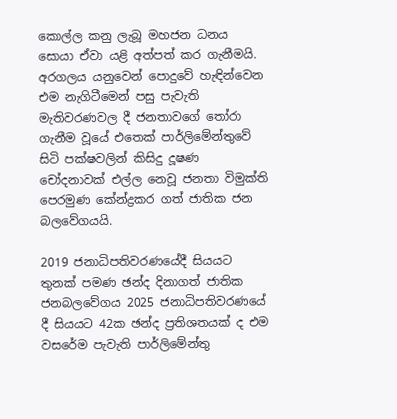කොල්ල කනු ලැබූ මහජන ධනය සොයා ඒවා යළි අත්පත් කර ගැනීමයි. අරගලය යනුවෙන් පොදුවේ හැඳින්වෙන එම නැගිටීමෙන් පසු පැවැති මැතිවරණවල දී ජනතාවගේ තෝරා ගැනීම වූයේ එතෙක් පාර්ලිමේන්තුවේ සිටි පක්ෂවලින් කිසිදු දූෂණ චෝදනාවක් එල්ල නෙවූ ජනතා විමුක්ති පෙරමුණ කේන්ද්‍රකර ගත් ජාතික ජන බලවේගයයි.

2019 ජනාධිපතිවරණයේදී සියයට තුනක් පමණ ඡන්ද දිනාගත් ජාතික ජනබලවේගය 2025 ජනාධිපතිවරණයේ දී සියයට 42ක ඡන්ද ප්‍රතිශතයක් ද එම වසරේම පැවැති පාර්ලිමේන්තු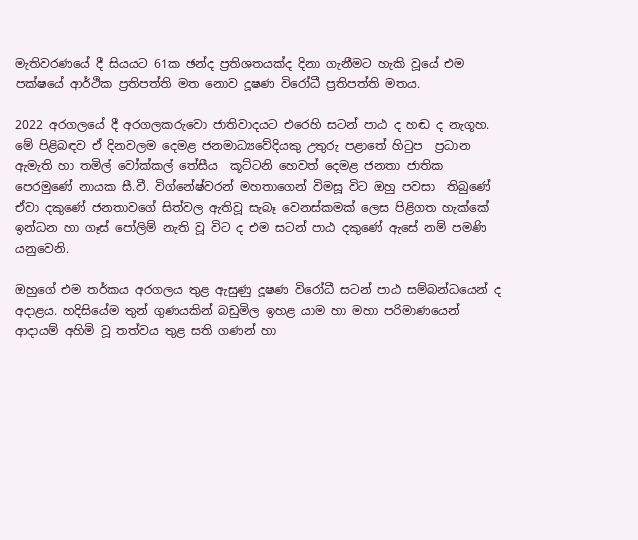මැතිවරණයේ දී සියයට 61ක ඡන්ද ප්‍රතිශතයක්ද දිනා ගැනීමට හැකි වූයේ එම පක්ෂයේ ආර්ථික ප්‍රතිපත්ති මත නොව දූෂණ විරෝධී ප්‍රතිපත්ති මතය.

2022 අරගලයේ දී අරගලකරුවො ජාතිවාදයට එරෙහි සටන් පාඨ ද හඬ ද නැගූහ. මේ පිළිබඳව ඒ දිනවලම දෙමළ ජනමාධ්‍යවේදියකු උතුරු පළාතේ හිටුප  ප්‍රධාන ඇමැති හා තමිල් වෝක්කල් තේසීය  කූට්ටනි හෙවත් දෙමළ ජනතා ජාතික පෙරමුණේ නායක සී.වී. විග්නේෂ්වරන් මහතාගෙන් විමසූ විට ඔහු පවසා  තිබුණේ ඒවා දකුණේ ජනතාවගේ සිත්වල ඇතිවූ සැබෑ වෙනස්කමක් ලෙස පිළිගත හැක්කේ ඉන්ධන හා ගෑස් පෝලිම් නැති වූ විට ද එම සටන් පාඨ දකුණේ ඇසේ නම් පමණි යනුවෙනි.

ඔහුගේ එම තර්කය අරගලය තුළ ඇසුණු දූෂණ විරෝධී සටන් පාඨ සම්බන්ධයෙන් ද  අදාළය. හදිසියේම තුන් ගුණයකින් බඩුමිල ඉහළ යාම හා මහා පරිමාණයෙන් ආදායම් අහිමි වූ තත්වය තුළ සති ගණන් හා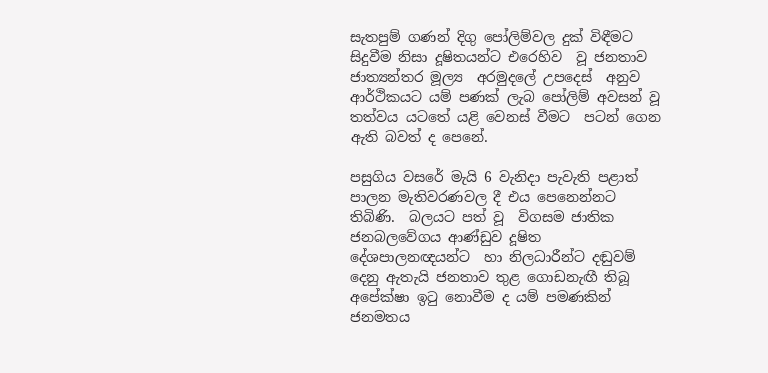සැතපුම් ගණන් දිගු පෝලිම්වල දුක් විඳීමට සිදුවීම නිසා දූෂිතයන්ට එරෙහිව  වූ ජනතාව ජාත්‍යන්තර මූල්‍ය  අරමුදලේ උපදෙස්  අනුව ආර්ථිකයට යම් පණක් ලැබ පෝලිම් අවසන් වූ තත්වය යටතේ යළි වෙනස් වීමට  පටන් ගෙන ඇති බවත් ද පෙනේ.

පසුගිය වසරේ මැයි 6 වැනිදා පැවැති පළාත් පාලන මැතිවරණවල දී එය පෙනෙන්නට තිබිණි.  බලයට පත් වූ  විගසම ජාතික ජනබලවේගය ආණ්ඩුව දූෂිත දේශපාලනඥයන්ට  හා නිලධාරීන්ට දඬුවම් දෙනු ඇතැයි ජනතාව තුළ ගොඩනැඟී තිබූ අපේක්ෂා ඉටු නොවීම ද යම් පමණකින් ජනමතය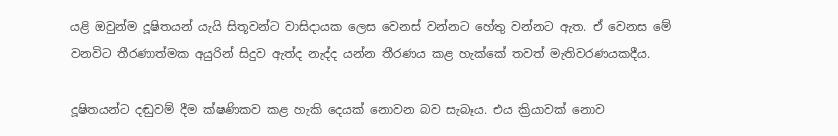යළි ඔවුන්ම දූෂිතයන් යැයි සිතූවන්ට වාසිදායක ලෙස වෙනස් වන්නට හේතු වන්නට ඇත. ඒ වෙනස මේ වනවිට තීරණාත්මක අයුරින් සිදුව ඇත්ද නැද්ද යන්න තීරණය කළ හැක්කේ තවත් මැතිවරණයකදීය.

දූෂිතයන්ට දඬුවම් දීම ක්ෂණිකව කළ හැකි දෙයක් නොවන බව සැබෑය. එය ක්‍රියාවක් නොව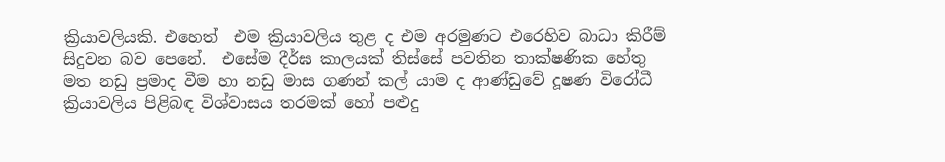ක්‍රියාවලියකි. එහෙත්  එම ක්‍රියාවලිය තුළ ද එම අරමුණට එරෙහිව බාධා කිරීම් සිදුවන බව පෙනේ.  එසේම දීර්ඝ කාලයක් තිස්සේ පවතින තාක්ෂණික හේතු මත නඩු ප්‍රමාද වීම හා නඩු මාස ගණන් කල් යාම ද ආණ්ඩුවේ දූෂණ විරෝධී ක්‍රියාවලිය පිළිබඳ විශ්වාසය තරමක් හෝ පළුදු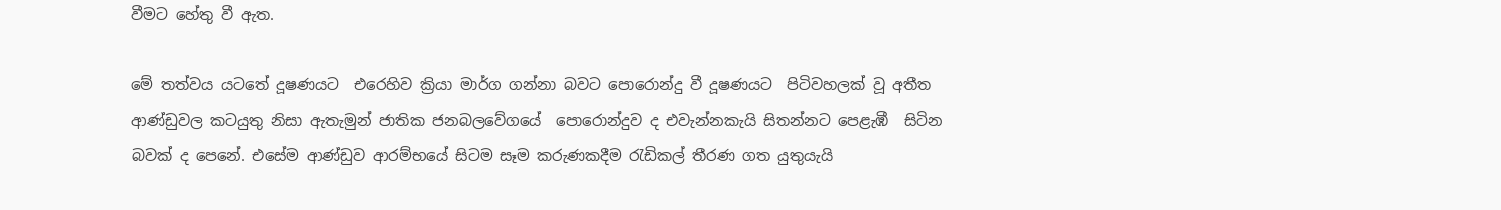වීමට හේතු වී ඇත.

මේ තත්වය යටතේ දූෂණයට  එරෙහිව ක්‍රියා මාර්ග ගන්නා බවට පොරොන්දු වී දූෂණයට  පිටිවහලක් වූ අතීත ආණ්ඩුවල කටයුතු නිසා ඇතැමුන් ජාතික ජනබලවේගයේ  පොරොන්දුව ද එවැන්නකැයි සිතන්නට පෙළැඹී  සිටින බවක් ද පෙනේ. එසේම ආණ්ඩුව ආරම්භයේ සිටම සෑම කරුණකදීම රැඩිකල් තීරණ ගත යුතුයැයි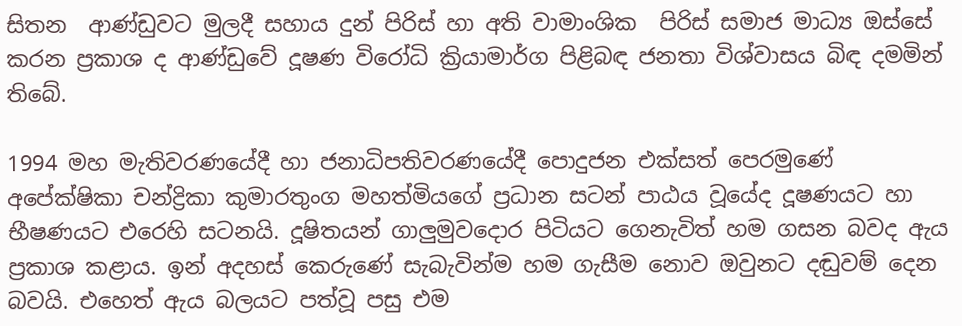සිතන  ආණ්ඩුවට මුලදී සහාය දුන් පිරිස් හා අති වාමාංශික  පිරිස් සමාජ මාධ්‍ය ඔස්සේ කරන ප්‍රකාශ ද ආණ්ඩුවේ දූෂණ විරෝධි ක්‍රියාමාර්ග පිළිබඳ ජනතා විශ්වාසය බිඳ දමමින් තිබේ.

1994 මහ මැතිවරණයේදී හා ජනාධිපතිවරණයේදී පොදුජන එක්සත් පෙරමුණේ අපේක්ෂිකා චන්ද්‍රිකා කුමාරතුංග මහත්මියගේ ප්‍රධාන සටන් පාඨය වූයේද දූෂණයට හා භීෂණයට එරෙහි සටනයි. දූෂිතයන් ගාලුමුවදොර පිටියට ගෙනැවිත් හම ගසන බවද ඇය ප්‍රකාශ කළාය. ඉන් අදහස් කෙරුණේ සැබැවින්ම හම ගැසීම නොව ඔවුනට දඬුවම් දෙන බවයි. එහෙත් ඇය බලයට පත්වූ පසු එම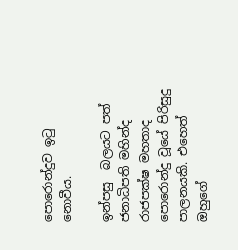පොරොන්දුව ඉටු නොවීය.

ඉන්පසු  බලයට පත් ජනාධිපති මහින්ද  රාජපක්ෂ මහතාද පොරොන්දු වූයේ පිරිසුදු පාලනයකි. එහෙත් ඔහුගේ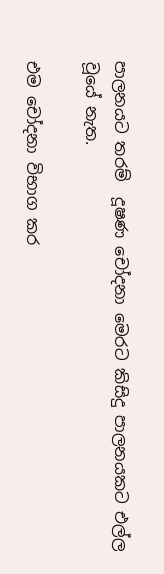පාලනයට තරම්  දූෂණ චෝදනා මෙරට කිසිදු පාලනයකට එල්ල වූයේ නැත.

එම චෝදනා විභාග කර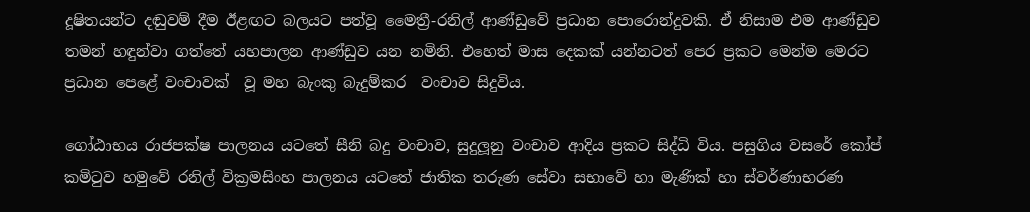දූෂිතයන්ට දඬුවම් දීම ඊළඟට බලයට පත්වූ මෛත්‍රී-රනිල් ආණ්ඩුවේ ප්‍රධාන පොරොන්දුවකි. ඒ නිසාම එම ආණ්ඩුව තමන් හඳුන්වා ගත්තේ යහපාලන ආණ්ඩුව යන නමිනි. එහෙත් මාස දෙකක් යන්නටත් පෙර ප්‍රකට මෙන්ම මෙරට ප්‍රධාන පෙළේ වංචාවක්  වූ මහ බැංකු බැදුම්කර  වංචාව සිදුවිය.

ගෝඨාභය රාජපක්ෂ පාලනය යටතේ සීනි බදු වංචාව, සුදුලූනු වංචාව ආදිය ප්‍රකට සිද්ධි විය. පසුගිය වසරේ කෝප් කමිටුව හමුවේ රනිල් වික්‍රමසිංහ පාලනය යටතේ ජාතික තරුණ සේවා සභාවේ හා මැණික් හා ස්වර්ණාභරණ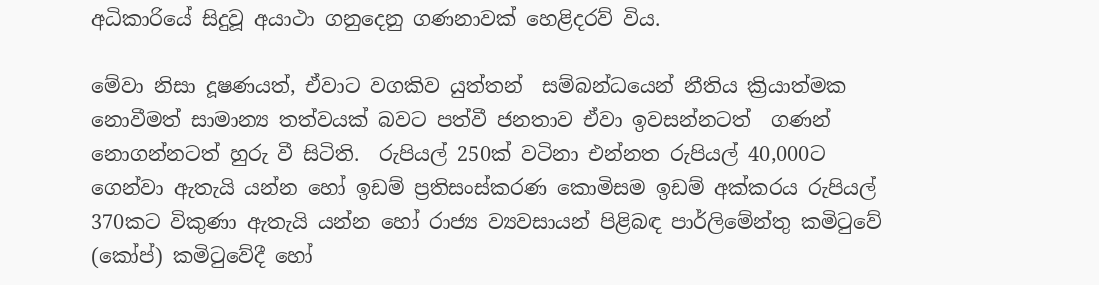අධිකාරියේ සිදුවූ අයාථා ගනුදෙනු ගණනාවක් හෙළිදරව් විය.

මේවා නිසා දූෂණයත්, ඒවාට වගකිව යුත්තන්  සම්බන්ධයෙන් නීතිය ක්‍රියාත්මක නොවීමත් සාමාන්‍ය තත්වයක් බවට පත්වී ජනතාව ඒවා ඉවසන්නටත්  ගණන් නොගන්නටත් හුරු වී සිටිති.  රුපියල් 250ක් වටිනා එන්නත රුපියල් 40,000ට ගෙන්වා ඇතැයි යන්න හෝ ඉඩම් ප්‍රතිසංස්කරණ කොමිසම ඉඩම් අක්කරය රුපියල් 370කට විකුණා ඇතැයි යන්න හෝ රාජ්‍ය ව්‍යවසායන් පිළිබඳ පාර්ලිමේන්තු කමිටුවේ (කෝප්) කමිටුවේදී හෝ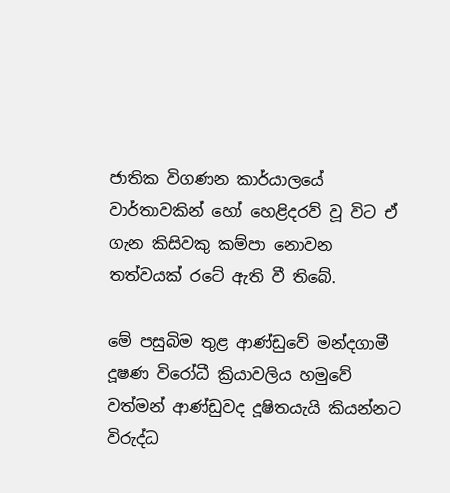ජාතික විගණන කාර්යාලයේ වාර්තාවකින් හෝ හෙළිදරව් වූ විට ඒ ගැන කිසිවකු කම්පා නොවන තත්වයක් රටේ ඇති වී තිබේ.

මේ පසුබිම තුළ ආණ්ඩුවේ මන්දගාමී දූෂණ විරෝධී ක්‍රියාවලිය හමුවේ වත්මන් ආණ්ඩුවද දූෂිතයැයි කියන්නට විරුද්ධ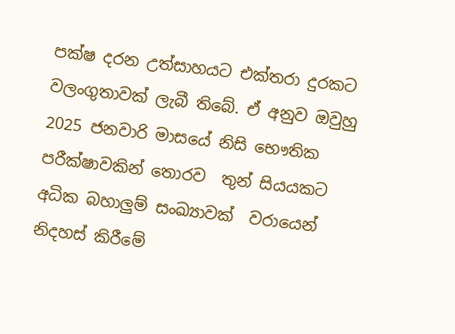පක්ෂ දරන උත්සාහයට එක්තරා දුරකට වලංගුතාවක් ලැබී තිබේ. ඒ අනුව ඔවුහු 2025 ජනවාරි මාසයේ නිසි භෞතික පරීක්ෂාවකින් තොරව  තුන් සියයකට අධික බහාලුම් සංඛ්‍යාවක්  වරායෙන් නිදහස් කිරීමේ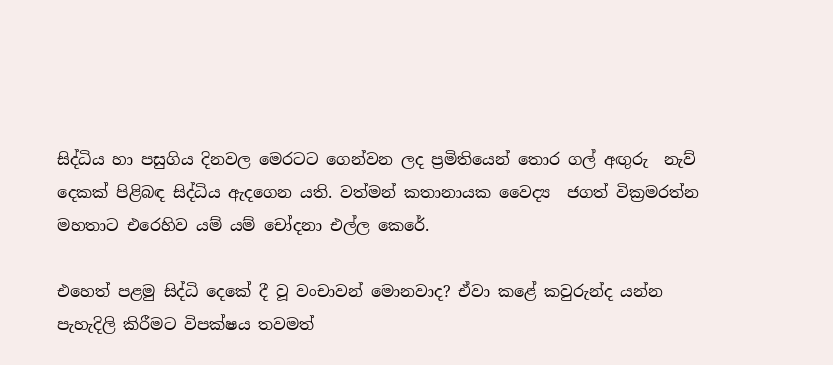සිද්ධිය හා පසුගිය දිනවල මෙරටට ගෙන්වන ලද ප්‍රමිතියෙන් තොර ගල් අඟුරු  නැව් දෙකක් පිළිබඳ සිද්ධිය ඇදගෙන යති. වත්මන් කතානායක වෛද්‍ය  ජගත් වික්‍රමරත්න මහතාට එරෙහිව යම් යම් චෝදනා එල්ල කෙරේ.

එහෙත් පළමු සිද්ධි දෙකේ දී වූ වංචාවන් මොනවාද? ඒවා කළේ කවුරුන්ද යන්න පැහැදිලි කිරීමට විපක්ෂය තවමත්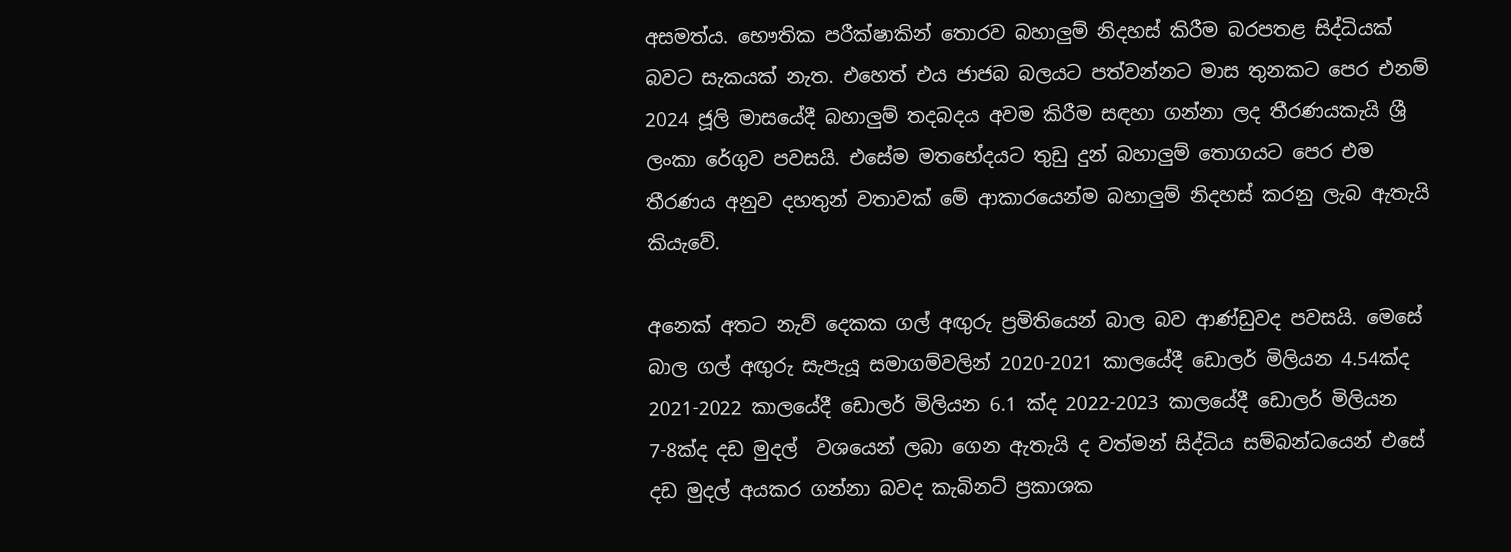අසමත්ය. භෞතික පරීක්ෂාකින් තොරව බහාලුම් නිදහස් කිරීම බරපතළ සිද්ධියක් බවට සැකයක් නැත. එහෙත් එය ජාජබ බලයට පත්වන්නට මාස තුනකට පෙර එනම්  2024 ජූලි මාසයේදී බහාලුම් තදබදය අවම කිරීම සඳහා ගන්නා ලද තීරණයකැයි ශ්‍රී ලංකා රේගුව පවසයි. එසේම මතභේදයට තුඩු දුන් බහාලුම් තොගයට පෙර එම තීරණය අනුව දහතුන් වතාවක් මේ ආකාරයෙන්ම බහාලුම් නිදහස් කරනු ලැබ ඇතැයි කියැවේ.

අනෙක් අතට නැව් දෙකක ගල් අඟුරු ප්‍රමිතියෙන් බාල බව ආණ්ඩුවද පවසයි. මෙසේ බාල ගල් අඟුරු සැපැයූ සමාගම්වලින් 2020-2021 කාලයේදී ඩොලර් මිලියන 4.54ක්ද  2021-2022 කාලයේදී ඩොලර් මිලියන 6.1 ක්ද 2022-2023 කාලයේදී ඩොලර් මිලියන 7-8ක්ද දඩ මුදල්  වශයෙන් ලබා ගෙන ඇතැයි ද වත්මන් සිද්ධිය සම්බන්ධයෙන් එසේ දඩ මුදල් අයකර ගන්නා බවද කැබිනට් ප්‍රකාශක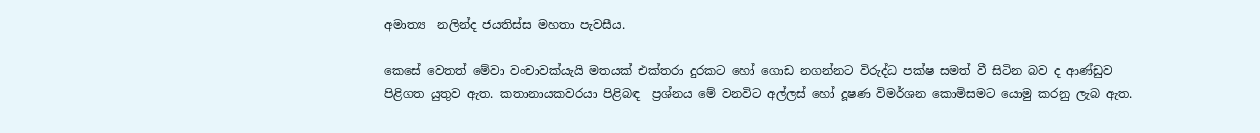අමාත්‍ය  නලින්ද ජයතිස්ස මහතා පැවසීය.

කෙසේ වෙතත් මේවා වංචාවක්යැයි මතයක් එක්තරා දුරකට හෝ ගොඩ නගන්නට විරුද්ධ පක්ෂ සමත් වී සිටින බව ද ආණ්ඩුව පිළිගත යුතුව ඇත. කතානායකවරයා පිළිබඳ  ප්‍රශ්නය මේ වනවිට අල්ලස් හෝ දූෂණ විමර්ශන කොමිසමට යොමු කරනු ලැබ ඇත.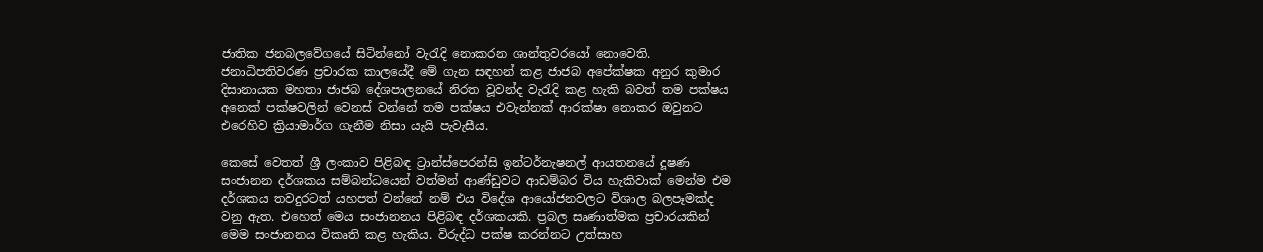ජාතික ජනබලවේගයේ සිටින්නෝ වැරැදි නොකරන ශාන්තුවරයෝ නොවෙති. ජනාධිපතිවරණ ප්‍රචාරක කාලයේදී මේ ගැන සඳහන් කළ ජාජබ අපේක්ෂක අනුර කුමාර දිසානායක මහතා ජාජබ දේශපාලනයේ නිරත වූවන්ද වැරැදි කළ හැකි බවත් තම පක්ෂය අනෙක් පක්ෂවලින් වෙනස් වන්නේ තම පක්ෂය එවැන්නක් ආරක්ෂා නොකර ඔවුනට එරෙහිව ක්‍රියාමාර්ග ගැනීම නිසා යැයි පැවැසීය.

කෙසේ වෙතත් ශ්‍රී ලංකාව පිළිබඳ ට්‍රාන්ස්පෙරන්සි ඉන්ටර්නැෂනල් ආයතනයේ දූෂණ සංජානන දර්ශකය සම්බන්ධයෙන් වත්මන් ආණ්ඩුවට ආඩම්බර විය හැකිවාක් මෙන්ම එම දර්ශකය තවදුරටත් යහපත් වන්නේ නම් එය විදේශ ආයෝජනවලට විශාල බලපෑමක්ද වනු ඇත. එහෙත් මෙය සංජානනය පිළිබඳ දර්ශකයකි. ප්‍රබල සෘණාත්මක ප්‍රචාරයකින් මෙම සංජානනය විකෘති කළ හැකිය. විරුද්ධ පක්ෂ කරන්නට උත්සාහ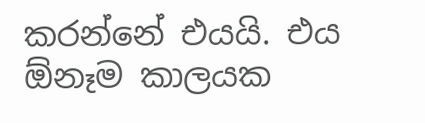කරන්නේ එයයි. එය ඕනෑම කාලයක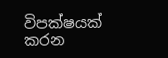විපක්ෂයක් කරන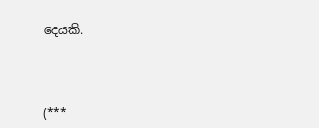දෙයකි.



(***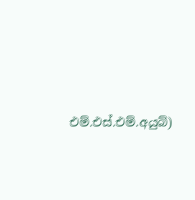එම්.එස්.එම්.අයුබ්)